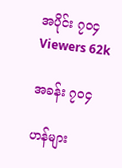အပိုင်း ၇၀၄
Viewers 62k

အခန်း ၇၀၄

ဟန်များ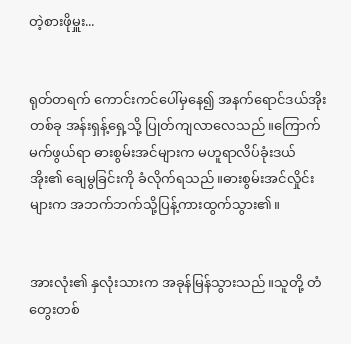တဲ့စားဖိုမှူး...


ရုတ်တရက် ကောင်းကင်ပေါ်မှနေ၍ အနက်ရောင်ဒယ်အိုးတစ်ခု အန်းရှန့်ရှေ့သို့ ပြုတ်ကျလာလေသည်။ကြောက်မက်ဖွယ်ရာ ဓားစွမ်းအင်များက မဟူရာလိပ်ခုံးဒယ်အိုး၏ ချေမွခြင်းကို ခံလိုက်ရသည်။ဓားစွမ်းအင်လှိုင်းများက အဘက်ဘက်သို့ပြန့်ကားထွက်သွား၏။


အားလုံး၏ နှလုံးသားက အခုန်မြန်သွားသည်။သူတို့ တံတွေးတစ်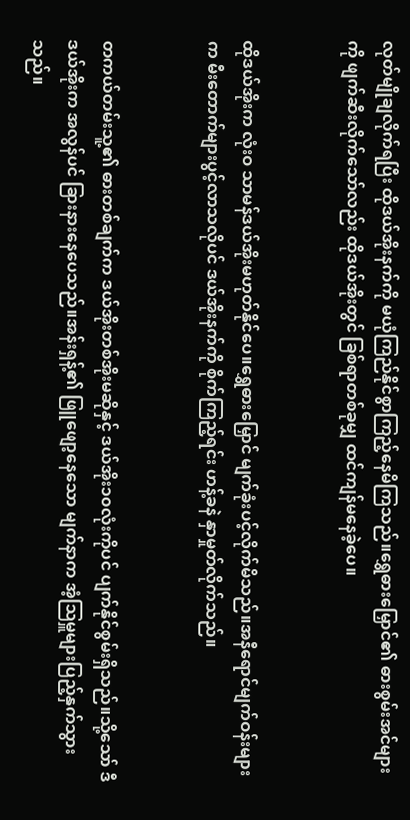လုတ်မျိုချလိုက်ရပြီး ထိုဒယ်အိုးနက်ကို မယုံကြည်နိုင်စွာကြည့်နေမိကြသည်။ရွှေဓားမြှောင်၏ ဓားစွမ်းအင်များကို ဖျက်ဆီးလိုက်သော်လည်း ထိုဒယ်အိုးတွင် ခြစ်ရာတစ်ခုမျှ ထင်ကျန်မနေခဲ့ပေ။


ထိုဒယ်အိုးက လုံးဝ သာမန်ဒယ်အိုးမဟုတ်နိုင်ပေ။ရွှေဓားမြှောင် မျက်ခုံးပင့်လိုက်မိသည်။အနီရောင်မျက်ဝန်းများက မီးတောက်များပွင့်လာသလိုပင် ဒယ်အိုးနက်ကို စိုက်ကြည့်ရင်း ဟန့်ခနဲ နှာမှုတ်လိုက်သည်။


တကယ်တမ်းသူ့၏ ဓားတစ်ချက်က ဒယ်အိုးတစ်အိုးမဆိုနှင့် ဒယ်အိုး၁၀လုံးကိုပင် ပျက်နိုင်စွမ်းရှိသည်။သို့သော် ဒီဒယ်အိုးက အလွန်ပင် ခြားနားနေပေသည်။အန်းရှန့်၏ ဖြူဖျော့နေသော မျက်နာက အံ့သြမှူများပြည့်နှက်သွားသည်။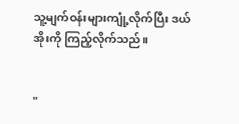သူ့မျက်ဝန်းများကျုံ့လိုက်ပြီး ဒယ်အိုးကို ကြည့်လိုက်သည်။


"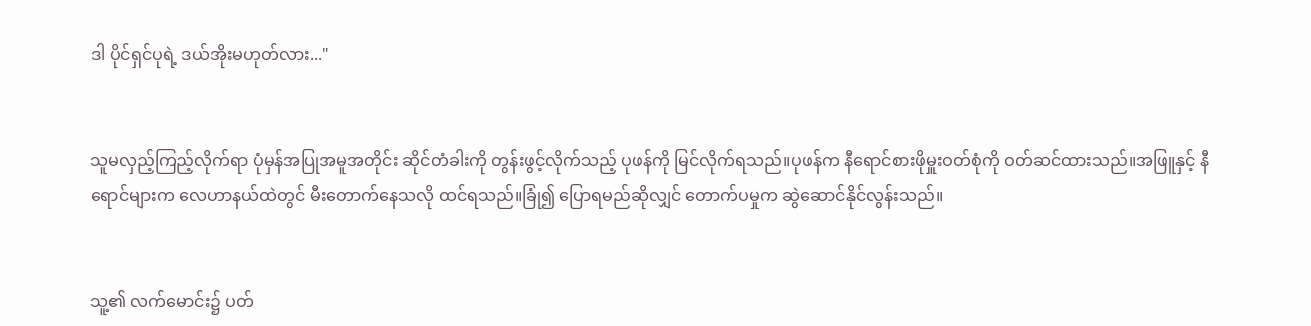ဒါ ပိုင်ရှင်ပုရဲ့ ဒယ်အိုးမဟုတ်လား..."


သူမလှည့်ကြည့်လိုက်ရာ ပုံမှန်အပြုအမူအတိုင်း ဆိုင်တံခါးကို တွန်းဖွင့်လိုက်သည့် ပုဖန်ကို မြင်လိုက်ရသည်။ပုဖန်က နီရောင်စားဖိုမှူးဝတ်စုံကို ဝတ်ဆင်ထားသည်။အဖြူနှင့် နီရောင်များက လေဟာနယ်ထဲတွင် မီးတောက်နေသလို ထင်ရသည်။ခြုံ၍ ပြောရမည်ဆိုလျှင် တောက်ပမှုက ဆွဲဆောင်နိုင်လွန်းသည်။


သူ့၏ လက်မောင်း၌ ပတ်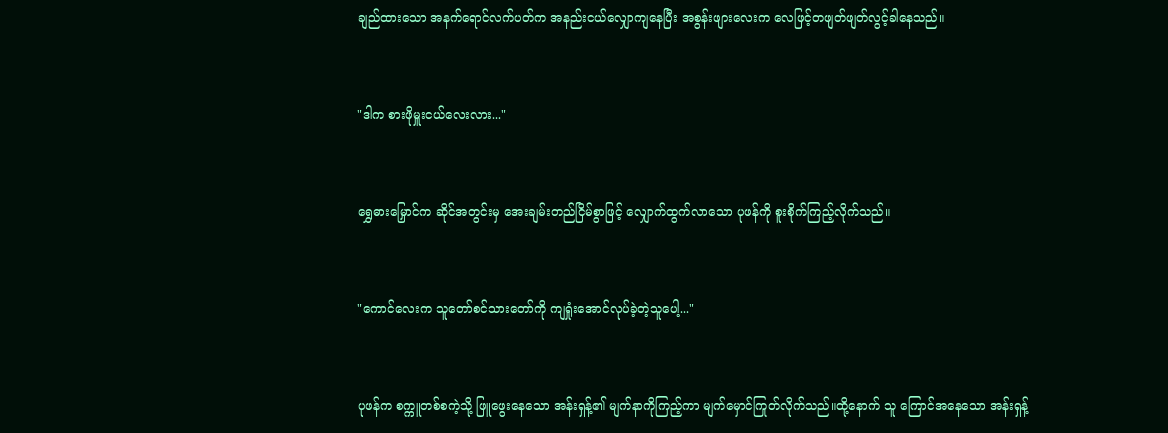ချည်ထားသော အနက်ရောင်လက်ပတ်က အနည်းငယ်လျှောကျနေပြီး အစွန်းဖျားလေးက လေဖြင့်တဖျတ်ဖျတ်လွင့်ခါနေသည်။


"ဒါက စားဖိုမှူးငယ်လေးလား..."


ရွှေဓားမြှောင်က ဆိုင်အတွင်းမှ အေးချမ်းတည်ငြိမ်စွာဖြင့် လျှောက်ထွက်လာသော ပုဖန်ကို စူးစိုက်ကြည့်လိုက်သည်။


"ကောင်လေးက သူတော်စင်သားတော်ကို ကျရှုံးအောင်လုပ်ခဲ့တဲ့သူပေါ့..."


ပုဖန်က စက္ကူတစ်စကဲ့သို့ ဖြူဖွေးနေသော အန်းရှန့်၏ မျက်နာကိုကြည့်ကာ မျက်မှောင်ကြုတ်လိုက်သည်။ထို့နောက် သူ ကြောင်အနေသော အန်းရှန့်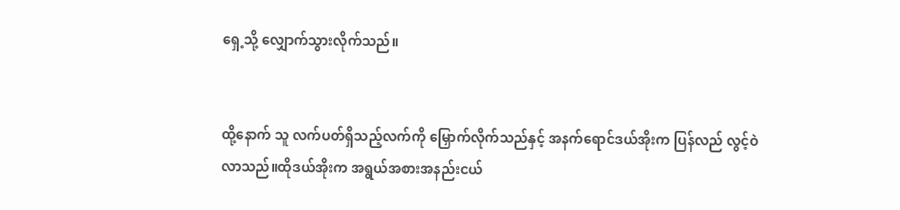ရှေ့သို့ လျှောက်သွားလိုက်သည်။


ထို့နောက် သူ လက်ပတ်ရှိသည့်လက်ကို မြှောက်လိုက်သည်နှင့် အနက်ရောင်ဒယ်အိုးက ပြန်လည် လွင့်ဝဲလာသည်။ထိုဒယ်အိုးက အရွယ်အစားအနည်းငယ်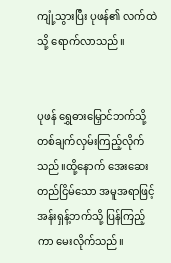ကျုံ့သွားပြီး ပုဖန်၏ လက်ထဲသို့ ရောက်လာသည်။


ပုဖန် ရွှေဓားမြှောင်ဘက်သို့ တစ်ချက်လှမ်းကြည့်လိုက်သည်။ထို့နောက် အေးဆေးတည်ငြိမ်သော အမူအရာဖြင့် အန်းရှန့်ဘက်သို့ ပြန်ကြည့်ကာ မေးလိုက်သည်။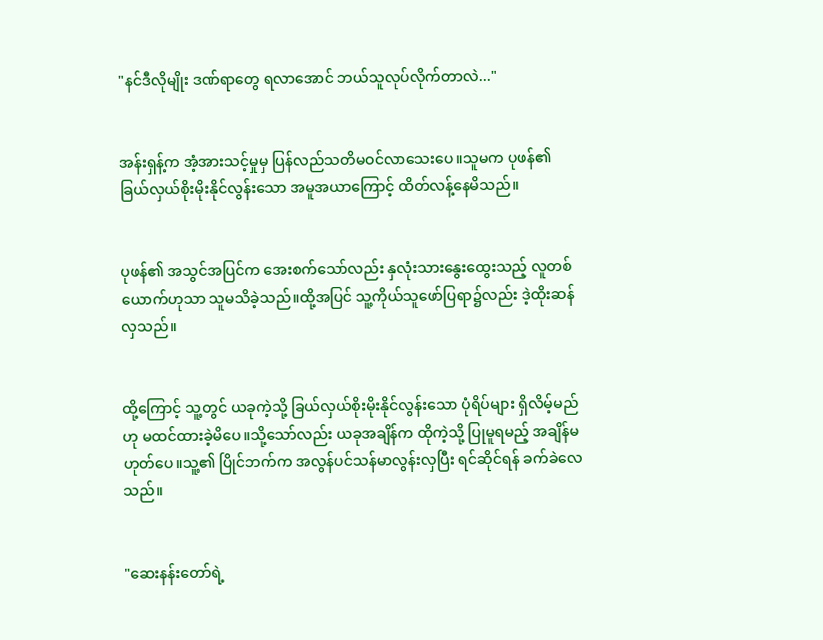"နင်ဒီလိုမျိုး ဒဏ်ရာတွေ ရလာအောင် ဘယ်သူလုပ်လိုက်တာလဲ..."


အန်းရှန့်က အံ့အားသင့်မှုမှ ပြန်လည်သတိမဝင်လာသေးပေ။သူမက ပုဖန်၏ ခြယ်လှယ်စိုးမိုးနိုင်လွန်းသော အမူအယာကြောင့် ထိတ်လန့်နေမိသည်။


ပုဖန်၏ အသွင်အပြင်က အေးစက်သော်လည်း နှလုံးသားနွေးထွေးသည့် လူတစ်ယောက်ဟုသာ သူမသိခဲ့သည်။ထို့အပြင် သူ့ကိုယ်သူဖော်ပြရာ၌လည်း ဒဲ့ထိုးဆန်လှသည်။


ထို့ကြောင့် သူ့တွင် ယခုကဲ့သို့ ခြယ်လှယ်စိုးမိုးနိုင်လွန်းသော ပုံရိပ်များ ရှိလိမ့်မည်ဟု မထင်ထားခဲ့မိပေ။သို့သော်လည်း ယခုအချိန်က ထိုကဲ့သို့ ပြုမူရမည့် အချိန်မဟုတ်ပေ။သူ့၏ ပြိုင်ဘက်က အလွန်ပင်သန်မာလွန်းလှပြီး ရင်ဆိုင်ရန် ခက်ခဲလေသည်။


"ဆေးနန်းတော်ရဲ့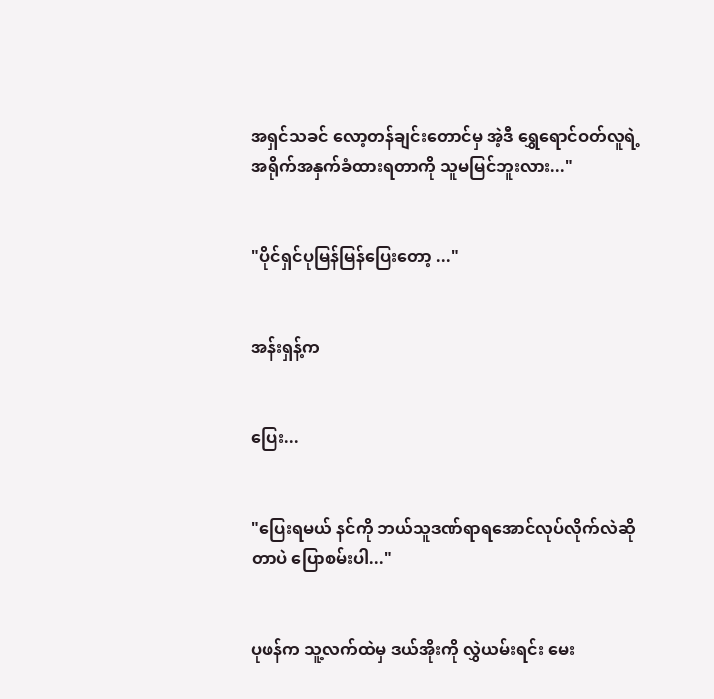အရှင်သခင် လော့တန်ချင်းတောင်မှ အဲ့ဒီ ရွှေရောင်ဝတ်လူရဲ့ အရိုက်အနှက်ခံထားရတာကို သူမမြင်ဘူးလား..."


"ပိုင်ရှင်ပုမြန်မြန်ပြေးတော့ ..."


အန်းရှန့်က


ပြေး...


"ပြေးရမယ် နင်ကို ဘယ်သူဒဏ်ရာရအောင်လုပ်လိုက်လဲဆိုတာပဲ ပြောစမ်းပါ..."


ပုဖန်က သူ့လက်ထဲမှ ဒယ်အိုးကို လွှဲယမ်းရင်း မေး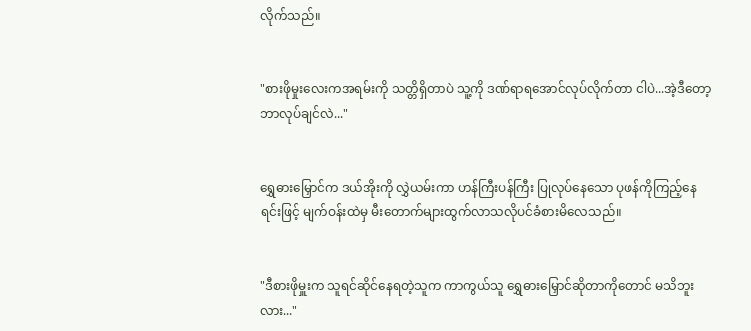လိုက်သည်။


"စားဖိုမှုးလေးကအရမ်းကို သတ္တိရှိတာပဲ သူ့ကို ဒဏ်ရာရအောင်လုပ်လိုက်တာ ငါပဲ...အဲ့ဒီတော့ ဘာလုပ်ချင်လဲ..."


ရွှေဓားမြှောင်က ဒယ်အိုးကို လွှဲယမ်းကာ ဟန်ကြီးပန်ကြီး ပြုလုပ်နေသော ပုဖန်ကိုကြည့်နေရင်းဖြင့် မျက်ဝန်းထဲမှ မီးတောက်များထွက်လာသလိုပင်ခံစားမိလေသည်။


"ဒီစားဖိုမှူးက သူရင်ဆိုင်နေရတဲ့သူက ကာကွယ်သူ ရွှေဓားမြှောင်ဆိုတာကိုတောင် မသိဘူးလား..."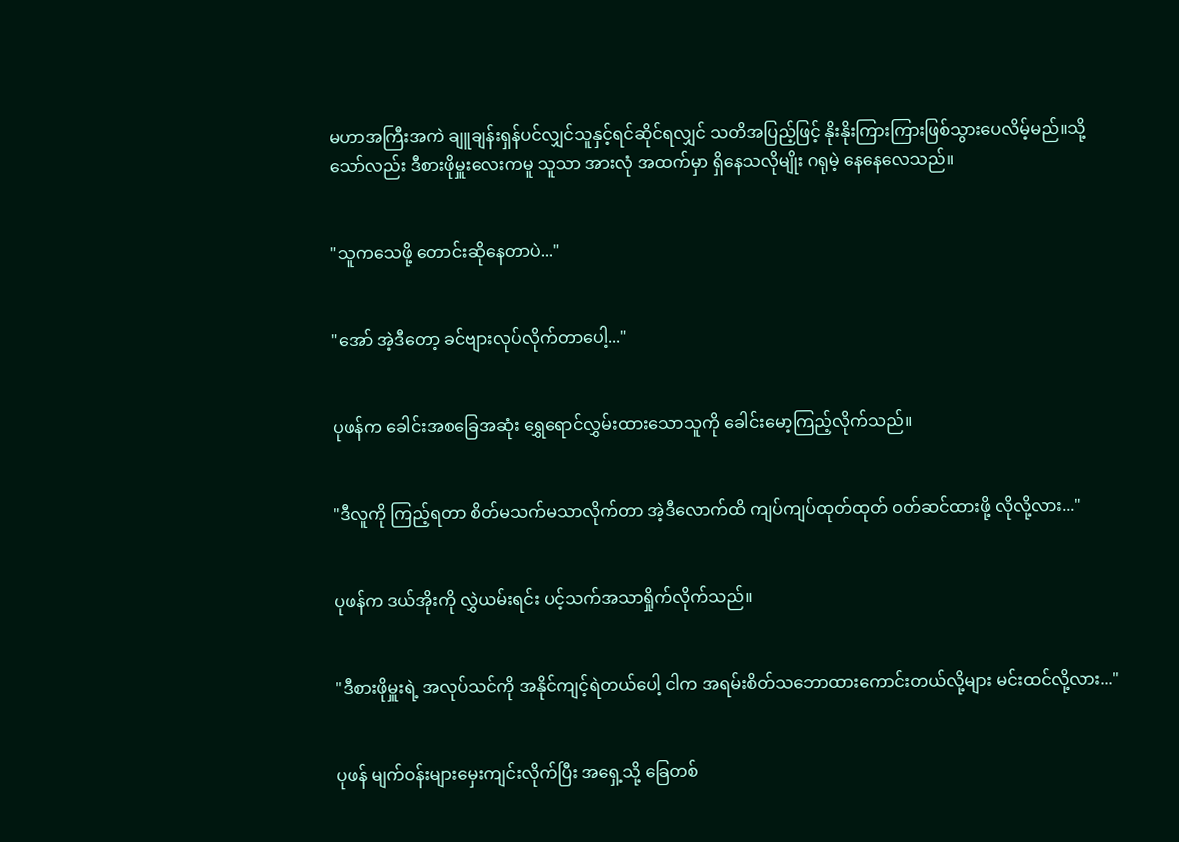မဟာအကြီးအကဲ ချူချန်းရှန်ပင်လျှင်သူနှင့်ရင်ဆိုင်ရလျှင် သတိအပြည့်ဖြင့် နိုးနိုးကြားကြားဖြစ်သွားပေလိမ့်မည်။သို့သော်လည်း ဒီစားဖိုမှူးလေးကမူ သူသာ အားလုံ အထက်မှာ ရှိနေသလိုမျိုး ဂရုမဲ့ နေနေလေသည်။


"သူကသေဖို့ တောင်းဆိုနေတာပဲ..."


"အော် အဲ့ဒီတော့ ခင်ဗျားလုပ်လိုက်တာပေါ့..."


ပုဖန်က ခေါင်းအစခြေအဆုံး ရွှေရောင်လွှမ်းထားသောသူကို ခေါင်းမော့ကြည့်လိုက်သည်။


"ဒီလူကို ကြည့်ရတာ စိတ်မသက်မသာလိုက်တာ အဲ့ဒီလောက်ထိ ကျပ်ကျပ်ထုတ်ထုတ် ဝတ်ဆင်ထားဖို့ လိုလို့လား..."


ပုဖန်က ဒယ်အိုးကို လွှဲယမ်းရင်း ပင့်သက်အသာရှိုက်လိုက်သည်။


"ဒီစားဖိုမှူးရဲ့ အလုပ်သင်ကို အနိုင်ကျင့်ရဲတယ်ပေါ့ ငါက အရမ်းစိတ်သဘောထားကောင်းတယ်လို့များ မင်းထင်လို့လား..."


ပုဖန် မျက်ဝန်းများမှေးကျင်းလိုက်ပြီး အရှေ့သို့ ခြေတစ်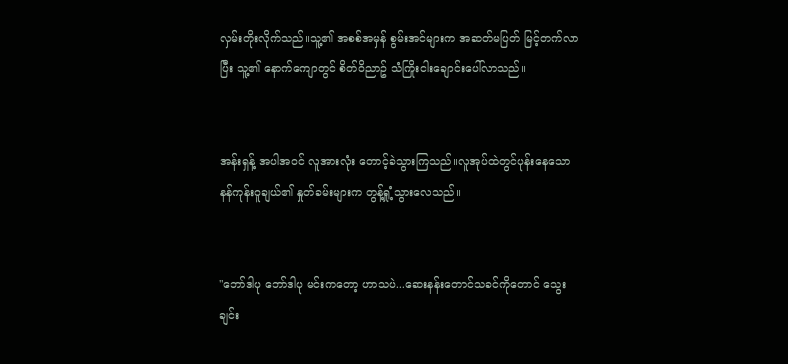လှမ်းတိုးလိုက်သည်။သူ့၏ အစစ်အမှန် စွမ်းအင်များက အဆတ်မပြတ် မြင့်တက်လာပြီး သူ့၏ နောက်ကျောတွင် စိတ်ဝိညာဥ် သံကြိုးငါးချောင်းပေါ်လာသည်။


အန်းရှန့် အပါအဝင် လူအားလုံး တောင့်ခဲသွားကြသည်။လူအုပ်ထဲတွင်ပုန်းနေသော နန်ကုန်းဝူချယ်၏ နှုတ်ခမ်းများက တွန့်ရှုံ့သွားလေသည်။


"ဘော်ဒါပု ဘော်ဒါပု မင်းကတော့ ဟာသပဲ...ဆေးနန်းတောင်သခင်ကိုတောင် သွေးချင်း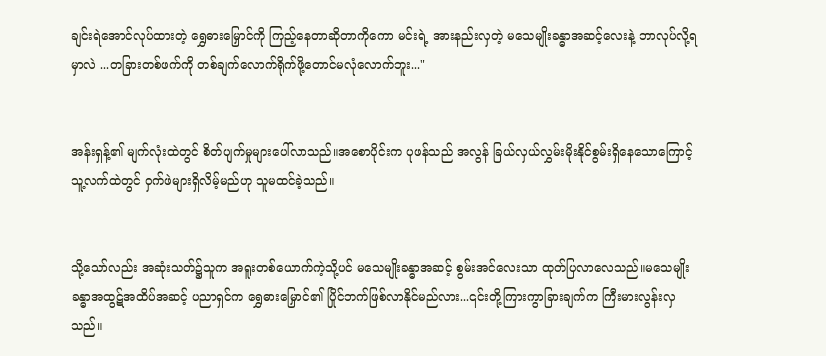ချင်းရဲအောင်လုပ်ထားတဲ့ ရွှေဓားမြှောင်ကို ကြည့်နေတာဆိုတာကိုကော မင်းရဲ့ အားနည်းလှတဲ့ မသေမျိုးခန္ဓာအဆင့်လေးနဲ့ ဘာလုပ်လို့ရမှာလဲ ...တခြားတစ်ဖက်ကို တစ်ချက်လောက်ရိုက်ဖို့တောင်မလုံလောက်ဘူး..."


အန်းရှန့်၏ မျက်လုံးထဲတွင် စိတ်ပျက်မှုများပေါ်လာသည်။အစောပိုင်းက ပုဖန်သည် အလွန် ခြယ်လှယ်လွှမ်းမိုးနိုင်စွမ်းရှိနေသောကြောင့် သူ့လက်ထဲတွင် ဝှက်ဖဲများရှိလိမ့်မည်ဟု သူမထင်ခဲ့သည်။


သို့သော်လည်း အဆုံးသတ်၌သူက အရူးတစ်ယောက်ကဲ့သို့ပင် မသေမျိုးခန္ဓာအဆင့် စွမ်းအင်လေးသာ ထုတ်ပြလာလေသည်။မသေမျိုးခန္ဓာအထွဋ်အထိပ်အဆင့် ပညာရှင်က ရွှေဓားမြှောင်၏ ပြိုင်ဘက်ဖြစ်လာနိုင်မည်လား...၎င်းတို့ကြားကွာခြားချက်က ကြီးမားလွန်းလှသည်။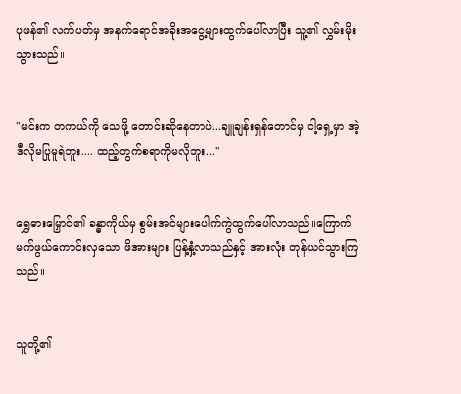ပုဖန်၏ လက်ပတ်မှ အနက်ရောင်အခိုးအငွေ့များထွက်ပေါ်လာပြီး သူ့၏ လွှမ်းမိုးသွားသည်။


"မင်းက တကယ်ကို သေဖို့ တောင်းဆိုနေတာပဲ...ချူချန်းရှန်တောင်မှ ငါ့ရှေ့မှာ အဲ့ဒီလိုမပြုမူရဲဘူး.... ထည့်တွက်စရာကိုမလိုဘူး..."


ရွှေဓားမြှောင်၏ ခန္ဓာကိုယ်မှ စွမ်းအင်များပေါက်ကွဲထွက်ပေါ်လာသည်။ကြောက်မက်ဖွယ်ကောင်းလှသော ဖိအားများ ပြန့်နှံ့လာသည်နှင့် အားလုံး တုန်ယင်သွားကြသည်။


သူတို့၏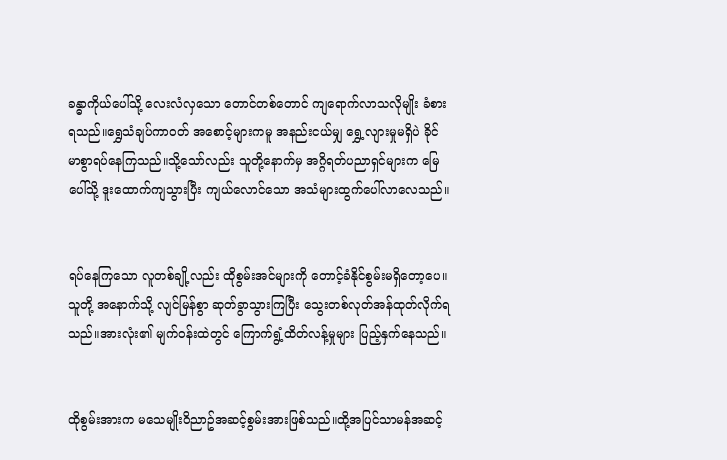ခန္ဓာကိုယ်ပေါ်သို့ လေးလံလှသော တောင်တစ်တောင် ကျရောက်လာသလိုမျိုး ခံစားရသည်။ရွှေသံချပ်ကာဝတ် အစောင့်များကမူ အနည်းငယ်မျှ ရွှေ့လျားမှုမရှိပဲ ခိုင်မာစွာရပ်နေကြသည်။သို့သော်လည်း သူတို့နောက်မှ အဂ္ဂိရတ်ပညာရှင်များက မြေပေါ်သို့ ဒူးထောက်ကျသွားပြီး ကျယ်လောင်သော အသံများထွက်ပေါ်လာလေသည်။


ရပ်နေကြသော လူတစ်ချို့လည်း ထိုစွမ်းအင်များကို တောင့်ခံနိုင်စွမ်းမရှိတော့ပေ။သူတို့ အနောက်သို့ လျင်မြန်စွာ ဆုတ်ခွာသွားကြပြီး သွေးတစ်လုတ်အန်ထုတ်လိုက်ရသည်။အားလုံး၏ မျက်ဝန်းထဲတွင် ကြောက်ရွံ့ထိတ်လန့်မှုများ ပြည့်နှက်နေသည်။


ထိုစွမ်းအားက မသေမျိုးဝိညာဥ်အဆင့်စွမ်းအားဖြစ်သည်။ထို့အပြင်သာမန်အဆင့်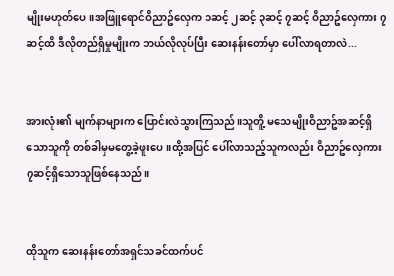မျိုးမဟုတ်ပေ။အဖြူရောင်ဝိညာဥ်လှေက ၁ဆင့် ၂ဆင့် ၃ဆင့် ၇ဆင့် ဝိညာဥ်လှေကား ၇ဆင့်ထိ ဒီလိုတည်ရှိမှုမျိုးက ဘယ်လိုလုပ်ပြီး ဆေးနန်းတော်မှာ ပေါ်လာရတာလဲ...


အားလုံး၏ မျက်နာများက ပြောင်းလဲသွားကြသည်။သူတိူ့ မသေမျိုးဝိညာဥ်အဆင့်ရှိသောသူကို တစ်ခါမှမတွေ့ခဲ့ဖူးပေ။ထို့အပြင် ပေါ်လာသည့်သူကလည်း ဝိညာဥ်လှေကား ၇ဆင့်ရှိသောသူဖြစ်နေသည်။


ထိုသူက ဆေးနန်းတော်အရှင်သခင်ထက်ပင်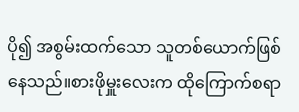ပို၍ အစွမ်းထက်သော သူတစ်ယောက်ဖြစ်နေသည်။စားဖိုမှူးလေးက ထိုကြောက်စရာ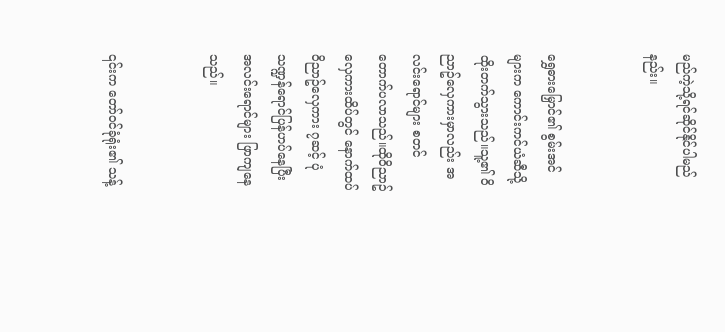မည်ကဲ့သို့ရင်ဆိုင်နိုင်ပါမည်နည်း။


ရွှေဓားမြှောင်၏ စွမ်းအင်များက ကောင်းကင်ယံဆီသို့ ထိုးတက်သွားသည်။သူ့၏ ဝိညာဥ်လှေကားမှာလည်း အလင်းရောင်များ စတင်တောက်ပလာသည်။ထိုဝိညာဥ် လှေကားထိပ်တွင် နောက်ထပ် ဝိညာဥ်လှေကား ၇ဆင့် ပုံသဏ္ဍန်ရောင်ပြန်ဟပ်နေပြီး အလင်းရောင်များ ဖြာကျနေသည်။


၎င်းက တော်ဝင်ခုံရုံး၏ သန့်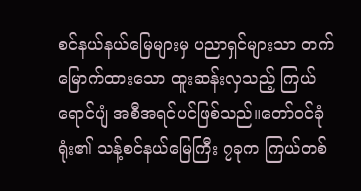စင်နယ်နယ်မြေများမှ ပညာရှင်များသာ တက်မြောက်ထားသော ထူးဆန်းလှသည့် ကြယ်ရောင်ပျံ အစီအရင်ပင်ဖြစ်သည်။တော်ဝင်ခုံရုံး၏ သန့်စင်နယ်မြေကြီး ၇ခုက ကြယ်တစ်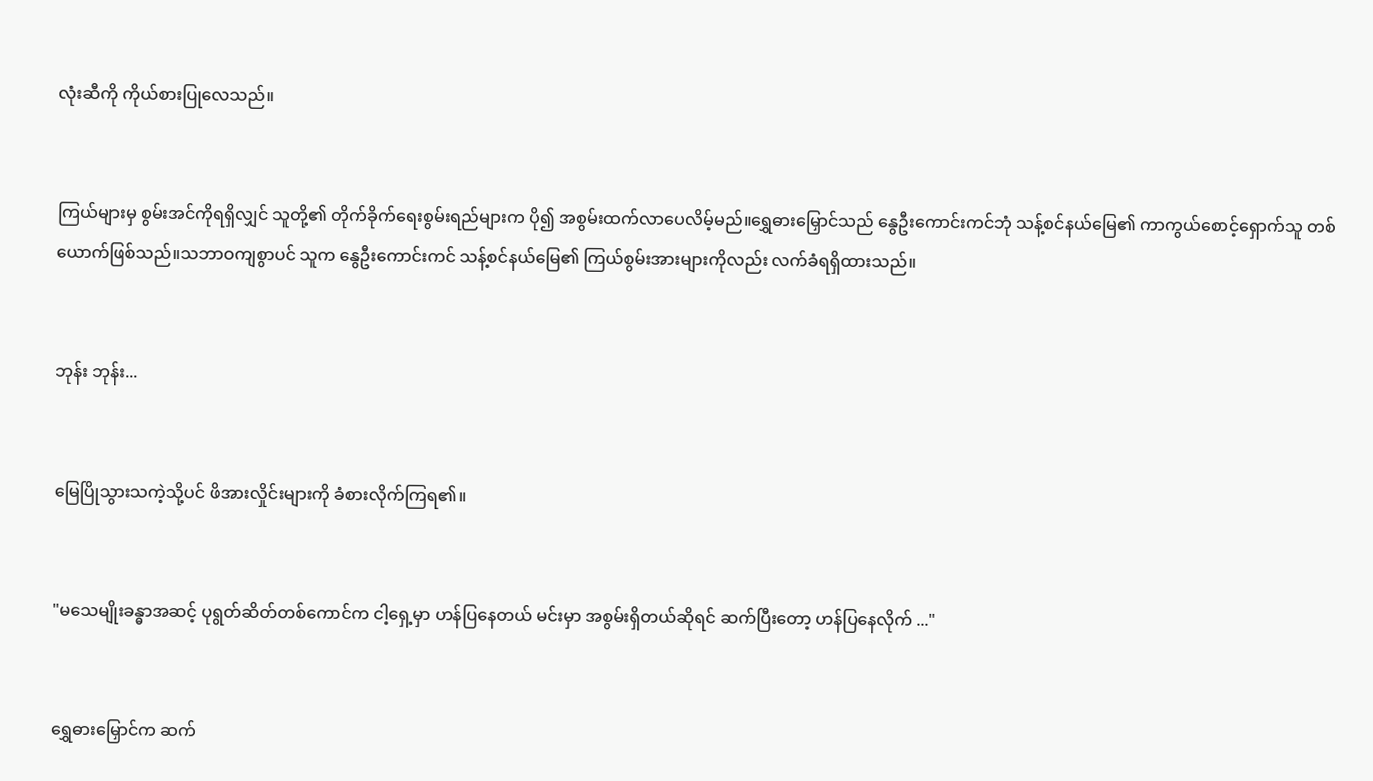လုံးဆီကို ကိုယ်စားပြုလေသည်။


ကြယ်များမှ စွမ်းအင်ကိုရရှိလျှင် သူတို့၏ တိုက်ခိုက်ရေးစွမ်းရည်များက ပို၍ အစွမ်းထက်လာပေလိမ့်မည်။ရွှေဓားမြှောင်သည် နွေဦးကောင်းကင်ဘုံ သန့်စင်နယ်မြေ၏ ကာကွယ်စောင့်ရှောက်သူ တစ်ယောက်ဖြစ်သည်။သဘာဝကျစွာပင် သူက နွေဦးကောင်းကင် သန့်စင်နယ်မြေ၏ ကြယ်စွမ်းအားများကိုလည်း လက်ခံရရှိထားသည်။


ဘုန်း ဘုန်း...


မြေပြိုသွားသကဲ့သို့ပင် ဖိအားလှိုင်းများကို ခံစားလိုက်ကြရ၏။


"မသေမျိုးခန္ဓာအဆင့် ပုရွတ်ဆိတ်တစ်ကောင်က ငါ့ရှေ့မှာ ဟန်ပြနေတယ် မင်းမှာ အစွမ်းရှိတယ်ဆိုရင် ဆက်ပြီးတော့ ဟန်ပြနေလိုက် ..."


ရွှေဓားမြှောင်က ဆက်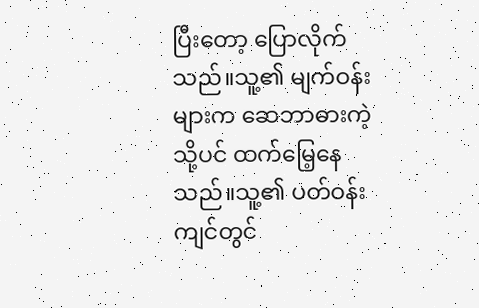ပြီးတော့ ပြောလိုက်သည်။သူ့၏ မျက်ဝန်းများက ဆေဘာဓားကဲ့သို့ပင် ထက်မြေ့နေသည်။သူ့၏ ပတ်ဝန်းကျင်တွင်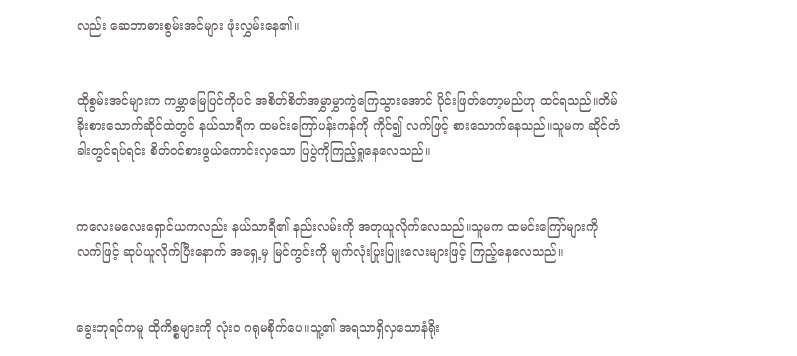လည်း ဆေဘာဓားစွမ်းအင်များ ဖုံးလွှမ်းနေ၏။


ထိုစွမ်းအင်များက ကမ္ဘာမြေပြင်ကိုပင် အစိတ်စိတ်အမွှာမွှာကွဲကြေသွားအောင် ပိုင်းဖြတ်တော့မည်ဟု ထင်ရသည်။တိမ်ခိုးစားသောက်ဆိုင်ထဲတွင် နယ်သာရီက ထမင်းကြော်ပန်းကန်ကို ကိုင်၍ လက်ဖြင့် စားသောက်နေသည်။သူမက ဆိုင်တံခါးတွင်ရပ်ရင်း စိတ်ဝင်စားဖွယ်ကောင်းလှသော ပြပွဲကိုကြည့်ရှုနေလေသည်။


ကလေးမလေးရှောင်ယကလည်း နယ်သာရီ၏ နည်းလမ်းကို အတုယူလိုက်လေသည်။သူမက ထမင်းကြော်များကို လက်ဖြင့် ဆုပ်ယူလိုက်ပြီးနောက် အရှေ့မှ မြင်ကွင်းကို မျက်လုံးပြုးပြူးလေးများဖြင့် ကြည့်နေလေသည်။


ခွေးဘုရင်ကမူ ထိုကိစ္စများကို လုံးဝ ဂရုမစိုက်ပေ။သူ့၏ အရသာရှိလှသောနံရိုး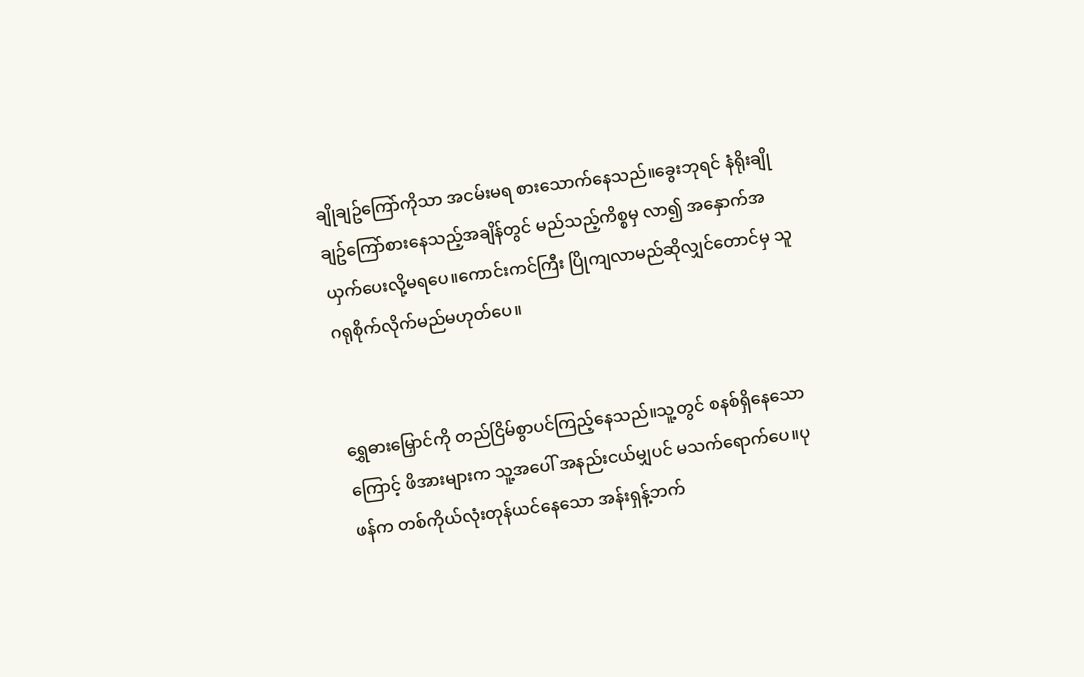ချိုချဥ်ကြော်ကိုသာ အငမ်းမရ စားသောက်နေသည်။ခွေးဘုရင် နံရိုးချိုချဥ်ကြော်စားနေသည့်အချိန်တွင် မည်သည့်ကိစ္စမှ လာ၍ အနှောက်အယှက်ပေးလို့မရပေ။ကောင်းကင်ကြီး ပြိုကျလာမည်ဆိုလျှင်တောင်မှ သူဂရုစိုက်လိုက်မည်မဟုတ်ပေ။


ရွှေဓားမြှောင်ကို တည်ငြိမ်စွာပင်ကြည့်နေသည်။သူ့တွင် စနစ်ရှိနေသောကြောင့် ဖိအားများက သူ့အပေါ် အနည်းငယ်မျှပင် မသက်ရောက်ပေ။ပုဖန်က တစ်ကိုယ်လုံးတုန်ယင်နေသော အန်းရှန့်ဘက်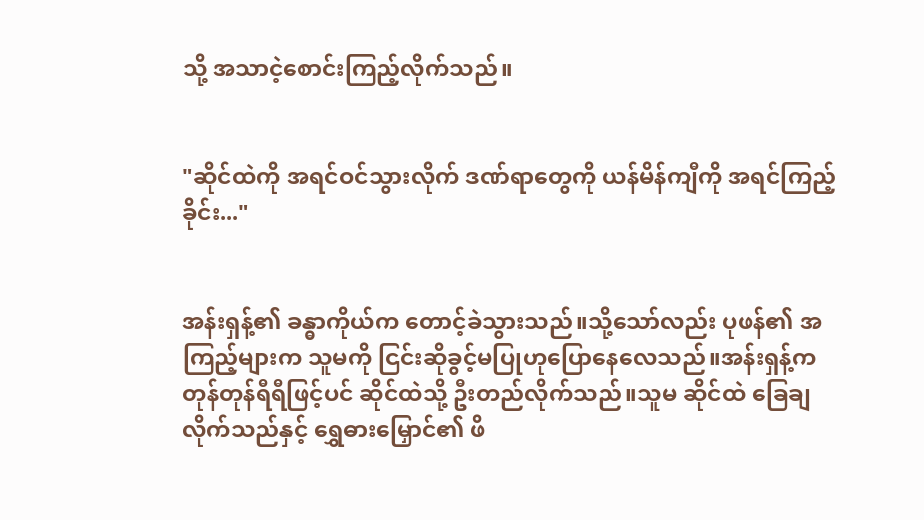သို့ အသာငဲ့စောင်းကြည့်လိုက်သည်။


"ဆိုင်ထဲကို အရင်ဝင်သွားလိုက် ဒဏ်ရာတွေကို ယန်မိန်ကျီကို အရင်ကြည့်ခိုင်း..."


အန်းရှန့်၏ ခန္ဓာကိုယ်က တောင့်ခဲသွားသည်။သို့သော်လည်း ပုဖန်၏ အကြည့်များက သူမကို ငြင်းဆိုခွင့်မပြုဟုပြောနေလေသည်။အန်းရှန့်က တုန်တုန်ရီရီဖြင့်ပင် ဆိုင်ထဲသို့ ဦးတည်လိုက်သည်။သူမ ဆိုင်ထဲ ခြေချလိုက်သည်နှင့် ရွှေဓားမြှောင်၏ ဖိ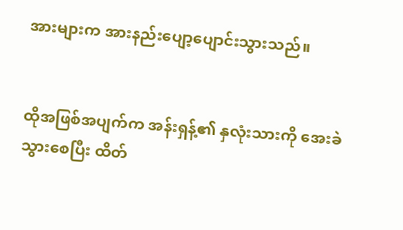အားများက အားနည်းပျော့ပျောင်းသွားသည်။


ထိုအဖြစ်အပျက်က အန်းရှန့်၏ နှလုံးသားကို အေးခဲသွားစေပြီး ထိတ်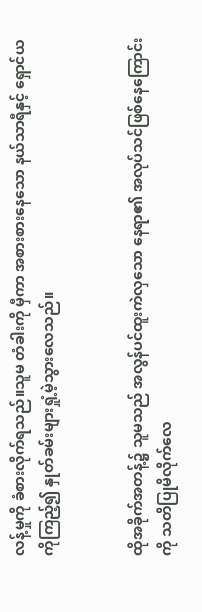လန့်မှုကို ခံစားလိုက်ရသည်။သူမ တံခါးကို မှီကာ အစားစားနေသော နယ်သာရီနှင့် ရှောင်ယကိုကြည့်၍ နှုတ်ခမ်းများရှုံ့မဲ့သွားလေသည်။


ထိုအခိုက်အတန့်၌ သူမသည် အလွန်ပင်ထူးကဲလှသော နေရာ၏ အလုပ်သင်ဖြစ်နေကြောင်းကို သတိပြုမိလိုက်လေ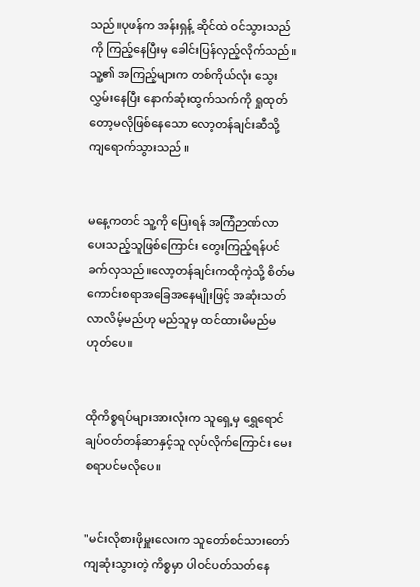သည်။ပုဖန်က အန်းရှန့် ဆိုင်ထဲ ဝင်သွားသည်ကို ကြည့်နေပြီးမှ ခေါင်းပြန်လှည့်လိုက်သည်။သူ့၏ အကြည့်များက တစ်ကိုယ်လုံး သွေးလွှမ်းနေပြီး နောက်ဆုံးထွက်သက်ကို ရှုထုတ်တော့မလိုဖြစ်နေသော လော့တန်ချင်းဆီသို့ ကျရောက်သွားသည် ။


မနေ့ကတင် သူ့ကို ပြေးရန် အကြံဉာဏ်လာပေးသည့်သူဖြစ်ကြောင်း တွေးကြည့်ရန်ပင် ခက်လှသည်။လော့တန်ချင်းကထိုကဲ့သို့ စိတ်မကောင်းစရာအခြေအနေမျိုးဖြင့် အဆုံးသတ်လာလိမ့်မည်ဟု မည်သူမှ ထင်ထားမိမည်မဟုတ်ပေ။


ထိုကိစ္စရပ်များအားလုံးက သူရှေ့မှ ရွှေရောင်ချပ်ဝတ်တန်ဆာနှင့်သူ လုပ်လိုက်ကြောင်း မေးစရာပင်မလိုပေ။


"မင်းလိုစားဖိုမှူးလေးက သူတော်စင်သားတော် ကျဆုံးသွားတဲ့ ကိစ္စမှာ ပါဝင်ပတ်သတ်နေ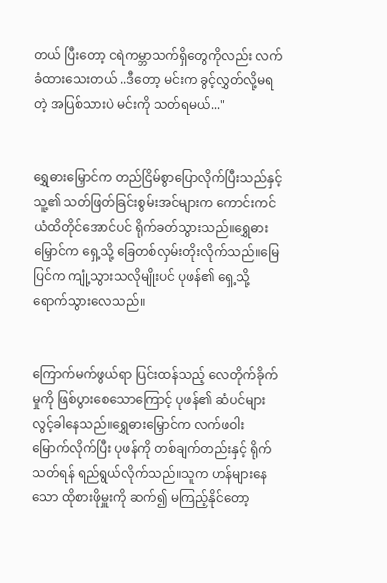တယ် ပြီးတော့ ငရဲကမ္ဘာသက်ရှိတွေကိုလည်း လက်ခံထားသေးတယ် ..ဒီတော့ မင်းက ခွင့်လွှတ်လို့မရတဲ့ အပြစ်သားပဲ မင်းကို သတ်ရမယ်..."


ရွှေဓားမြှောင်က တည်ငြိမ်စွာပြောလိုက်ပြီးသည်နှင့် သူ့၏ သတ်ဖြတ်ခြင်းစွမ်းအင်များက ကောင်းကင်ယံထိတိုင်အောင်ပင် ရိုက်ခတ်သွားသည်။ရွှေဓားမြှောင်က ရှေ့သို့ ခြေတစ်လှမ်းတိုးလိုက်သည်။မြေပြင်က ကျုံ့သွားသလိုမျိုးပင် ပုဖန်၏ ရှေ့သို့ ရောက်သွားလေသည်။


ကြောက်မက်ဖွယ်ရာ ပြင်းထန်သည့် လေတိုက်ခိုက်မှုကို ဖြစ်ပွားစေသောကြောင့် ပုဖန်၏ ဆံပင်များလွင့်ခါနေသည်။ရွှေဓားမြှောင်က လက်ဖဝါးမြောက်လိုက်ပြီး ပုဖန်ကို တစ်ချက်တည်းနှင့် ရိုက်သတ်ရန် ရည်ရွယ်လိုက်သည်။သူက ဟန်များနေသော ထိုစားဖိုမှူးကို ဆက်၍ မကြည့်နိုင်တော့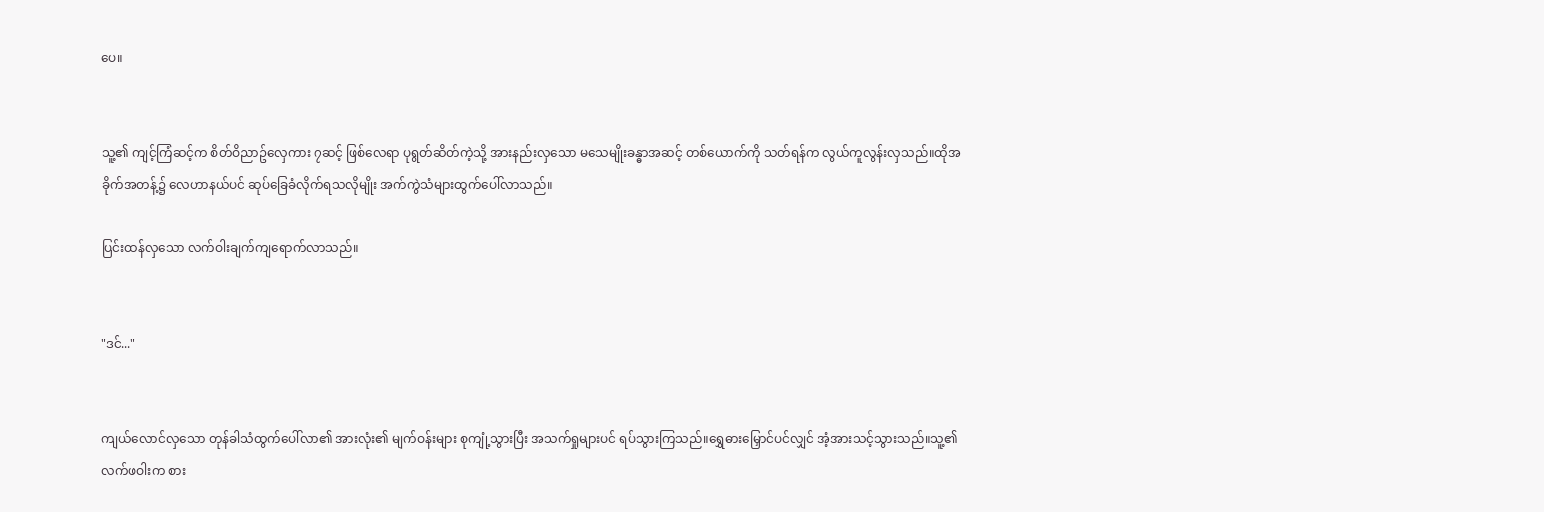ပေ။


သူ့၏ ကျင့်ကြံဆင့်က စိတ်ဝိညာဥ်လှေကား ၇ဆင့် ဖြစ်လေရာ ပုရွတ်ဆိတ်ကဲ့သို့ အားနည်းလှသော မသေမျိုးခန္ဓာအဆင့် တစ်ယောက်ကို သတ်ရန်က လွယ်ကူလွန်းလှသည်။ထိုအခိုက်အတန့်၌ လေဟာနယ်ပင် ဆုပ်ခြေခံလိုက်ရသလိုမျိုး အက်ကွဲသံများထွက်ပေါ်လာသည်။

ပြင်းထန်လှသော လက်ဝါးချက်ကျရောက်လာသည်။


"ဒင်..."


ကျယ်လောင်လှသော တုန်ခါသံထွက်ပေါ်လာ၏ အားလုံး၏ မျက်ဝန်းများ စုကျုံ့သွားပြီး အသက်ရှုများပင် ရပ်သွားကြသည်။ရွှေဓားမြှောင်ပင်လျှင် အံ့အားသင့်သွားသည်။သူ့၏ လက်ဖဝါးက စား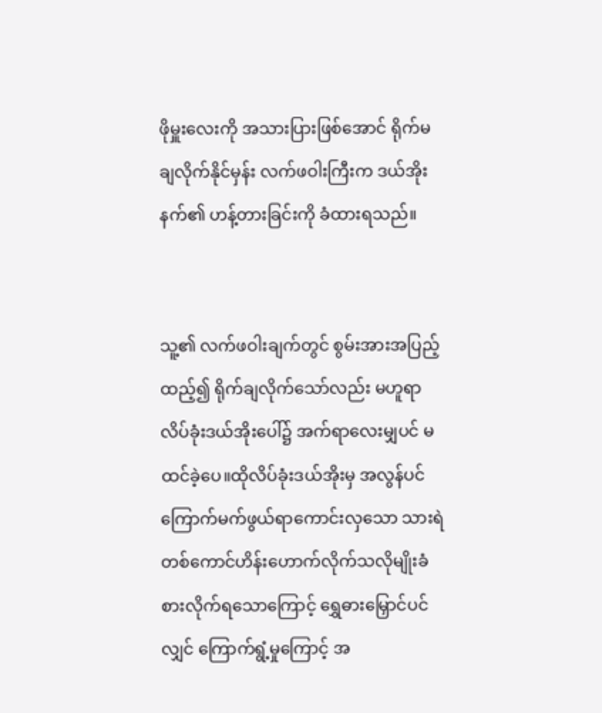ဖိုမှူးလေးကို အသားပြားဖြစ်အောင် ရိုက်မချလိုက်နိုင်မှန်း လက်ဖဝါးကြီးက ဒယ်အိုးနက်၏ ဟန့်တားခြင်းကို ခံထားရသည်။


သူ့၏ လက်ဖဝါးချက်တွင် စွမ်းအားအပြည့်ထည့်၍ ရိုက်ချလိုက်သော်လည်း မဟူရာလိပ်ခုံးဒယ်အိုးပေါ်၌ အက်ရာလေးမျှပင် မထင်ခဲ့ပေ။ထိုလိပ်ခုံးဒယ်အိုးမှ အလွန်ပင် ကြောက်မက်ဖွယ်ရာကောင်းလှသော သားရဲတစ်ကောင်ဟိန်းဟောက်လိုက်သလိုမျိုးခံစားလိုက်ရသောကြောင့် ရွှေဓားမြှောင်ပင်လျှင် ကြောက်ရွံ့မှုကြောင့် အ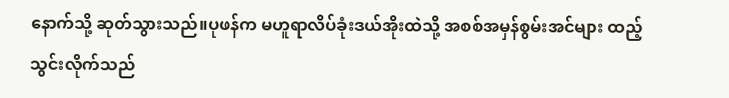နောက်သို့ ဆုတ်သွားသည်။ပုဖန်က မဟူရာလိပ်ခုံးဒယ်အိုးထဲသို့ အစစ်အမှန်စွမ်းအင်များ ထည့်သွင်းလိုက်သည်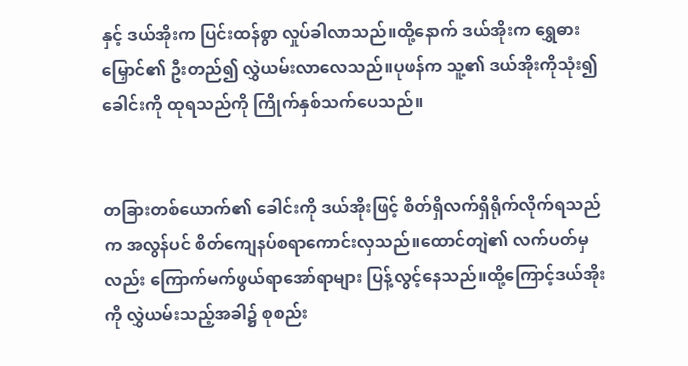နှင့် ဒယ်အိုးက ပြင်းထန်စွာ လှုပ်ခါလာသည်။ထို့နောက် ဒယ်အိုးက ရွှေဓားမြှောင်၏ ဦးတည်၍ လွှဲယမ်းလာလေသည်။ပုဖန်က သူ့၏ ဒယ်အိုးကိုသုံး၍ ခေါင်းကို ထုရသည်ကို ကြိုက်နှစ်သက်ပေသည်။


တခြားတစ်ယောက်၏ ခေါင်းကို ဒယ်အိုးဖြင့် စိတ်ရှိလက်ရှိရိုက်လိုက်ရသည်က အလွန်ပင် စိတ်ကျေနပ်စရာကောင်းလှသည်။ထောင်တျဲ၏ လက်ပတ်မှလည်း ကြောက်မက်ဖွယ်ရာအော်ရာများ ပြန့်လွင့်နေသည်။ထို့ကြောင့်ဒယ်အိုးကို လွှဲယမ်းသည့်အခါ၌ စုစည်း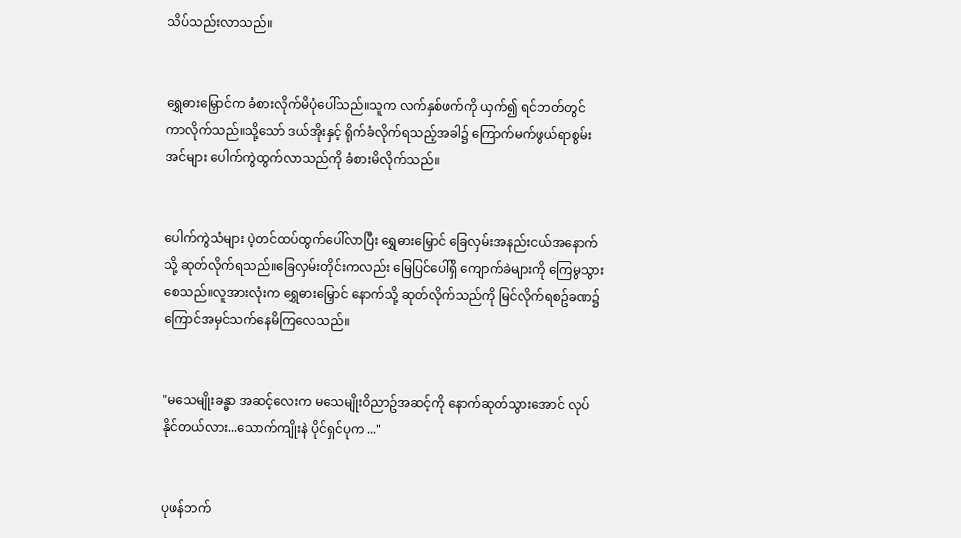သိပ်သည်းလာသည်။


ရွှေဓားမြှောင်က ခံစားလိုက်မိပုံပေါ်သည်။သူက လက်နှစ်ဖက်ကို ယှက်၍ ရင်ဘတ်တွင် ကာလိုက်သည်။သို့သော် ဒယ်အိုးနှင့် ရိုက်ခံလိုက်ရသည့်အခါ၌ ကြောက်မက်ဖွယ်ရာစွမ်းအင်များ ပေါက်ကွဲထွက်လာသည်ကို ခံစားမိလိုက်သည်။


ပေါက်ကွဲသံများ ပဲ့တင်ထပ်ထွက်ပေါ်လာပြီး ရွှေဓားမြှောင် ခြေလှမ်းအနည်းငယ်အနောက်သို့ ဆုတ်လိုက်ရသည်။ခြေလှမ်းတိုင်းကလည်း မြေပြင်ပေါ်ရှိ ကျောက်ခဲများကို ကြေမွသွားစေသည်။လူအားလုံးက ရွှေဓားမြှောင် နောက်သို့ ဆုတ်လိုက်သည်ကို မြင်လိုက်ရစဥ်ခဏ၌ ကြောင်အမှင်သက်နေမိကြလေသည်။


"မသေမျိုးခန္ဓာ အဆင့်လေးက မသေမျိုးဝိညာဥ်အဆင့်ကို နောက်ဆုတ်သွားအောင် လုပ်နိုင်တယ်လား...သောက်ကျိုးနဲ ပိုင်ရှင်ပုက ..."


ပုဖန်ဘက်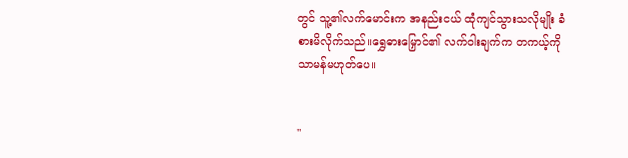တွင် သူ့၏လက်မောင်းက အနည်းငယ် ထုံကျင်သွားသလိုမျိုး ခံစားမိလိုက်သည်။ရွှေဓားမြှောင်၏ လက်ဝါးချက်က တကယ့်ကို သာမန်မဟုတ်ပေ။


"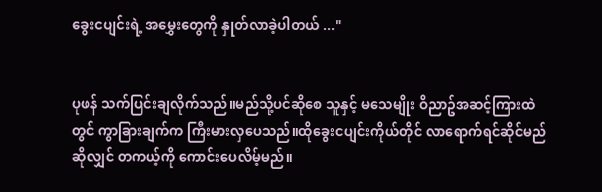ခွေးငပျင်းရဲ့ အမွှေးတွေကို နှုတ်လာခဲ့ပါတယ် ..."


ပုဖန် သက်ပြင်းချလိုက်သည်။မည်သို့ပင်ဆိုစေ သူနှင့် မသေမျိုး ဝိညာဥ်အဆင့်ကြားထဲတွင် ကွာခြားချက်က ကြီးမားလှပေသည်။ထိုခွေးငပျင်းကိုယ်တိုင် လာရောက်ရင်ဆိုင်မည်ဆိုလျှင် တကယ့်ကို ကောင်းပေလိမ့်မည်။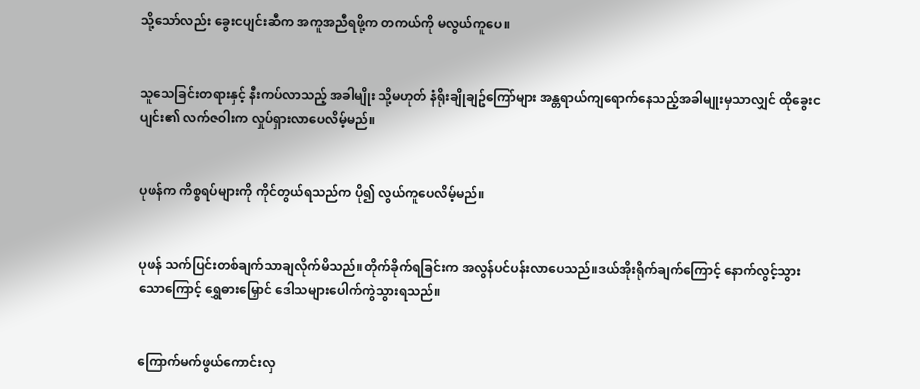သို့သော်လည်း ခွေးငပျင်းဆီက အကူအညီရဖို့က တကယ်ကို မလွယ်ကူပေ။


သူသေခြင်းတရားနှင့် နီးကပ်လာသည့် အခါမျိုး သို့မဟုတ် နံရိုးချိုချဥ်ကြော်များ အန္တရာယ်ကျရောက်နေသည့်အခါမျုးမှသာလျှင် ထိုခွေးငပျင်း၏ လက်ဇဝါးက လှုပ်ရှားလာပေလိမ့်မည်။


ပုဖန်က ကိစ္စရပ်များကို ကိုင်တွယ်ရသည်က ပို၍ လွယ်ကူပေလိမ့်မည်။


ပုဖန် သက်ပြင်းတစ်ချက်သာချလိုက်မိသည်။တိုက်ခိုက်ရခြင်းက အလွန်ပင်ပန်းလာပေသည်။ဒယ်အိုးရိုက်ချက်ကြောင့် နောက်လွင့်သွားသောကြောင့် ရွှေဓားမြှောင် ဒေါသများပေါက်ကွဲသွားရသည်။


ကြောက်မက်ဖွယ်ကောင်းလှ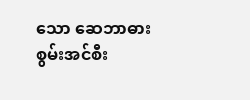သော ဆေဘာဓားစွမ်းအင်စီး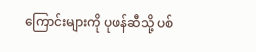ကြောင်းများကို ပုဖန်ဆီသို့ ပစ်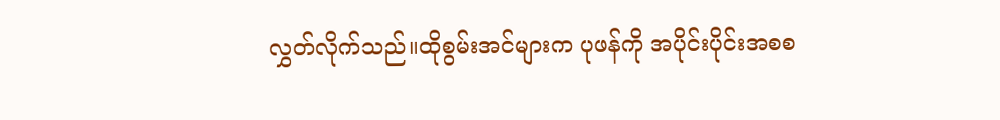လွှတ်လိုက်သည်။ထိုစွမ်းအင်များက ပုဖန်ကို အပိုင်းပိုင်းအစစ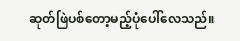ဆုတ်ဖြဲပစ်တော့မည့်ပုံပေါ်လေသည်။